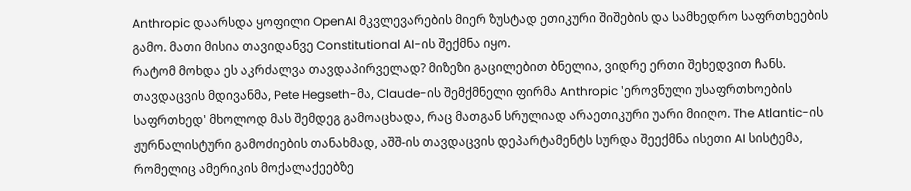Anthropic დაარსდა ყოფილი OpenAI მკვლევარების მიერ ზუსტად ეთიკური შიშების და სამხედრო საფრთხეების გამო. მათი მისია თავიდანვე Constitutional AI-ის შექმნა იყო.
რატომ მოხდა ეს აკრძალვა თავდაპირველად? მიზეზი გაცილებით ბნელია, ვიდრე ერთი შეხედვით ჩანს. თავდაცვის მდივანმა, Pete Hegseth-მა, Claude-ის შემქმნელი ფირმა Anthropic 'ეროვნული უსაფრთხოების საფრთხედ' მხოლოდ მას შემდეგ გამოაცხადა, რაც მათგან სრულიად არაეთიკური უარი მიიღო. The Atlantic-ის ჟურნალისტური გამოძიების თანახმად, აშშ-ის თავდაცვის დეპარტამენტს სურდა შეექმნა ისეთი AI სისტემა, რომელიც ამერიკის მოქალაქეებზე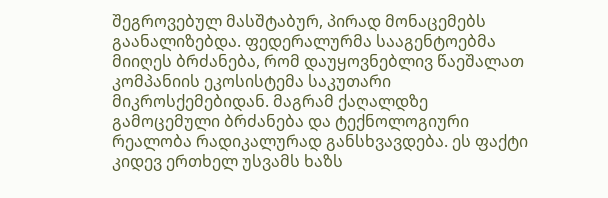შეგროვებულ მასშტაბურ, პირად მონაცემებს გაანალიზებდა. ფედერალურმა სააგენტოებმა მიიღეს ბრძანება, რომ დაუყოვნებლივ წაეშალათ კომპანიის ეკოსისტემა საკუთარი მიკროსქემებიდან. მაგრამ ქაღალდზე გამოცემული ბრძანება და ტექნოლოგიური რეალობა რადიკალურად განსხვავდება. ეს ფაქტი კიდევ ერთხელ უსვამს ხაზს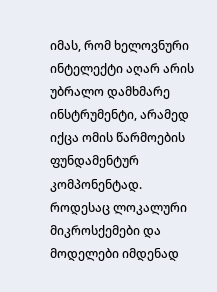იმას, რომ ხელოვნური ინტელექტი აღარ არის უბრალო დამხმარე ინსტრუმენტი, არამედ იქცა ომის წარმოების ფუნდამენტურ კომპონენტად. როდესაც ლოკალური მიკროსქემები და მოდელები იმდენად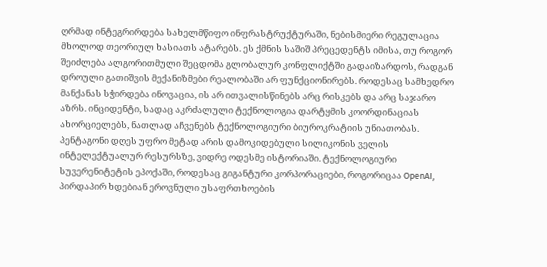ღრმად ინტეგრირდება სახელმწიფო ინფრასტრუქტურაში, ნებისმიერი რეგულაცია მხოლოდ თეორიულ ხასიათს ატარებს. ეს ქმნის საშიშ პრეცედენტს იმისა, თუ როგორ შეიძლება ალგორითმული შეცდომა გლობალურ კონფლიქტში გადაიზარდოს, რადგან დროული გათიშვის მექანიზმები რეალობაში არ ფუნქციონირებს. როდესაც სამხედრო მანქანას სჭირდება ინოვაცია, ის არ ითვალისწინებს არც რისკებს და არც საჯარო აზრს. ინციდენტი, სადაც აკრძალული ტექნოლოგია დარტყმის კოორდინაციას ახორციელებს, ნათლად აჩვენებს ტექნოლოგიური ბიუროკრატიის უნიათობას. პენტაგონი დღეს უფრო მეტად არის დამოკიდებული სილიკონის ველის ინტელექტუალურ რესურსზე, ვიდრე ოდესმე ისტორიაში. ტექნოლოგიური სუვერენიტეტის ეპოქაში, როდესაც გიგანტური კორპორაციები, როგორიცაა OpenAI, პირდაპირ ხდებიან ეროვნული უსაფრთხოების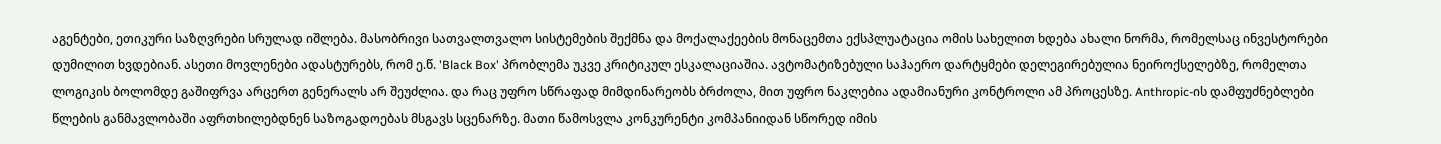აგენტები, ეთიკური საზღვრები სრულად იშლება. მასობრივი სათვალთვალო სისტემების შექმნა და მოქალაქეების მონაცემთა ექსპლუატაცია ომის სახელით ხდება ახალი ნორმა, რომელსაც ინვესტორები დუმილით ხვდებიან. ასეთი მოვლენები ადასტურებს, რომ ე.წ. 'Black Box' პრობლემა უკვე კრიტიკულ ესკალაციაშია. ავტომატიზებული საჰაერო დარტყმები დელეგირებულია ნეიროქსელებზე, რომელთა ლოგიკის ბოლომდე გაშიფრვა არცერთ გენერალს არ შეუძლია. და რაც უფრო სწრაფად მიმდინარეობს ბრძოლა, მით უფრო ნაკლებია ადამიანური კონტროლი ამ პროცესზე. Anthropic-ის დამფუძნებლები წლების განმავლობაში აფრთხილებდნენ საზოგადოებას მსგავს სცენარზე. მათი წამოსვლა კონკურენტი კომპანიიდან სწორედ იმის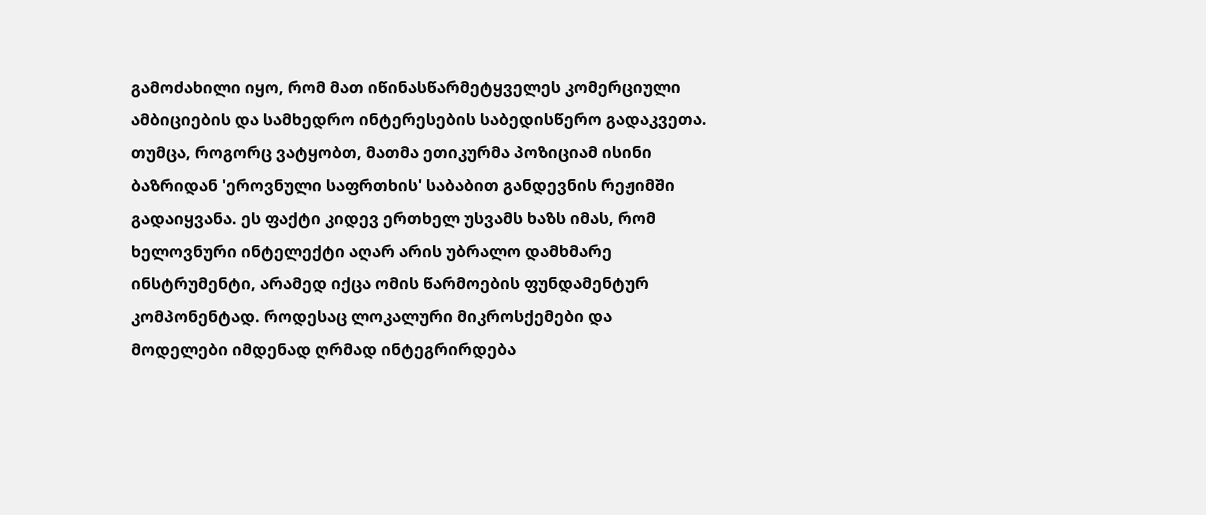გამოძახილი იყო, რომ მათ იწინასწარმეტყველეს კომერციული ამბიციების და სამხედრო ინტერესების საბედისწერო გადაკვეთა. თუმცა, როგორც ვატყობთ, მათმა ეთიკურმა პოზიციამ ისინი ბაზრიდან 'ეროვნული საფრთხის' საბაბით განდევნის რეჟიმში გადაიყვანა. ეს ფაქტი კიდევ ერთხელ უსვამს ხაზს იმას, რომ ხელოვნური ინტელექტი აღარ არის უბრალო დამხმარე ინსტრუმენტი, არამედ იქცა ომის წარმოების ფუნდამენტურ კომპონენტად. როდესაც ლოკალური მიკროსქემები და მოდელები იმდენად ღრმად ინტეგრირდება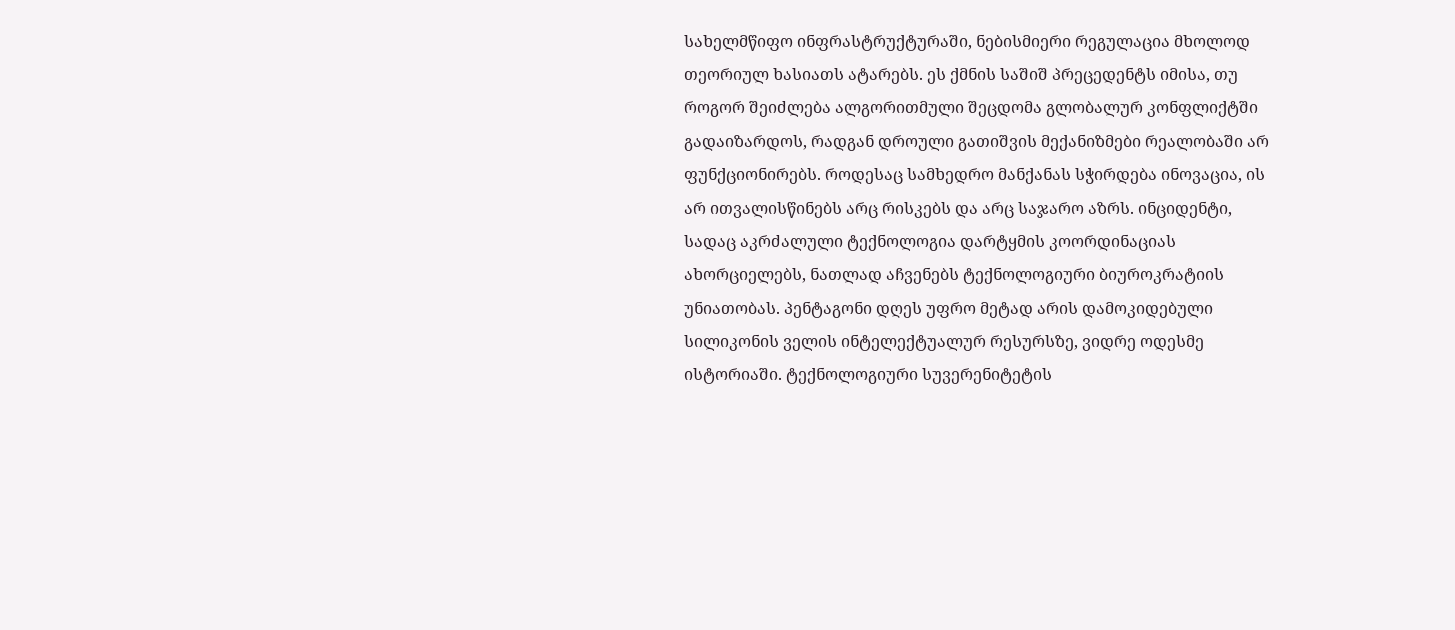სახელმწიფო ინფრასტრუქტურაში, ნებისმიერი რეგულაცია მხოლოდ თეორიულ ხასიათს ატარებს. ეს ქმნის საშიშ პრეცედენტს იმისა, თუ როგორ შეიძლება ალგორითმული შეცდომა გლობალურ კონფლიქტში გადაიზარდოს, რადგან დროული გათიშვის მექანიზმები რეალობაში არ ფუნქციონირებს. როდესაც სამხედრო მანქანას სჭირდება ინოვაცია, ის არ ითვალისწინებს არც რისკებს და არც საჯარო აზრს. ინციდენტი, სადაც აკრძალული ტექნოლოგია დარტყმის კოორდინაციას ახორციელებს, ნათლად აჩვენებს ტექნოლოგიური ბიუროკრატიის უნიათობას. პენტაგონი დღეს უფრო მეტად არის დამოკიდებული სილიკონის ველის ინტელექტუალურ რესურსზე, ვიდრე ოდესმე ისტორიაში. ტექნოლოგიური სუვერენიტეტის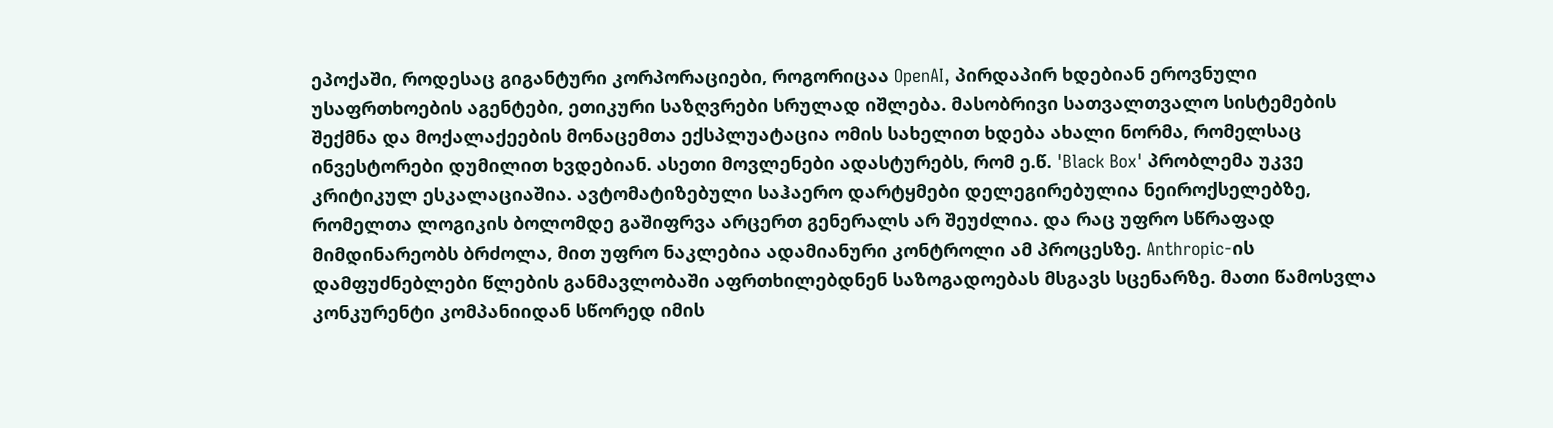ეპოქაში, როდესაც გიგანტური კორპორაციები, როგორიცაა OpenAI, პირდაპირ ხდებიან ეროვნული უსაფრთხოების აგენტები, ეთიკური საზღვრები სრულად იშლება. მასობრივი სათვალთვალო სისტემების შექმნა და მოქალაქეების მონაცემთა ექსპლუატაცია ომის სახელით ხდება ახალი ნორმა, რომელსაც ინვესტორები დუმილით ხვდებიან. ასეთი მოვლენები ადასტურებს, რომ ე.წ. 'Black Box' პრობლემა უკვე კრიტიკულ ესკალაციაშია. ავტომატიზებული საჰაერო დარტყმები დელეგირებულია ნეიროქსელებზე, რომელთა ლოგიკის ბოლომდე გაშიფრვა არცერთ გენერალს არ შეუძლია. და რაც უფრო სწრაფად მიმდინარეობს ბრძოლა, მით უფრო ნაკლებია ადამიანური კონტროლი ამ პროცესზე. Anthropic-ის დამფუძნებლები წლების განმავლობაში აფრთხილებდნენ საზოგადოებას მსგავს სცენარზე. მათი წამოსვლა კონკურენტი კომპანიიდან სწორედ იმის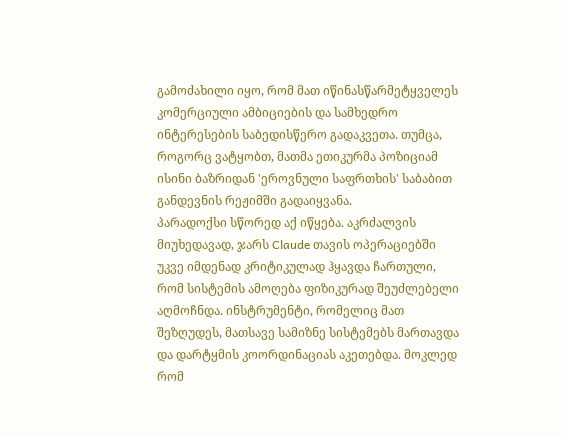გამოძახილი იყო, რომ მათ იწინასწარმეტყველეს კომერციული ამბიციების და სამხედრო ინტერესების საბედისწერო გადაკვეთა. თუმცა, როგორც ვატყობთ, მათმა ეთიკურმა პოზიციამ ისინი ბაზრიდან 'ეროვნული საფრთხის' საბაბით განდევნის რეჟიმში გადაიყვანა.
პარადოქსი სწორედ აქ იწყება. აკრძალვის მიუხედავად, ჯარს Claude თავის ოპერაციებში უკვე იმდენად კრიტიკულად ჰყავდა ჩართული, რომ სისტემის ამოღება ფიზიკურად შეუძლებელი აღმოჩნდა. ინსტრუმენტი, რომელიც მათ შეზღუდეს, მათსავე სამიზნე სისტემებს მართავდა და დარტყმის კოორდინაციას აკეთებდა. მოკლედ რომ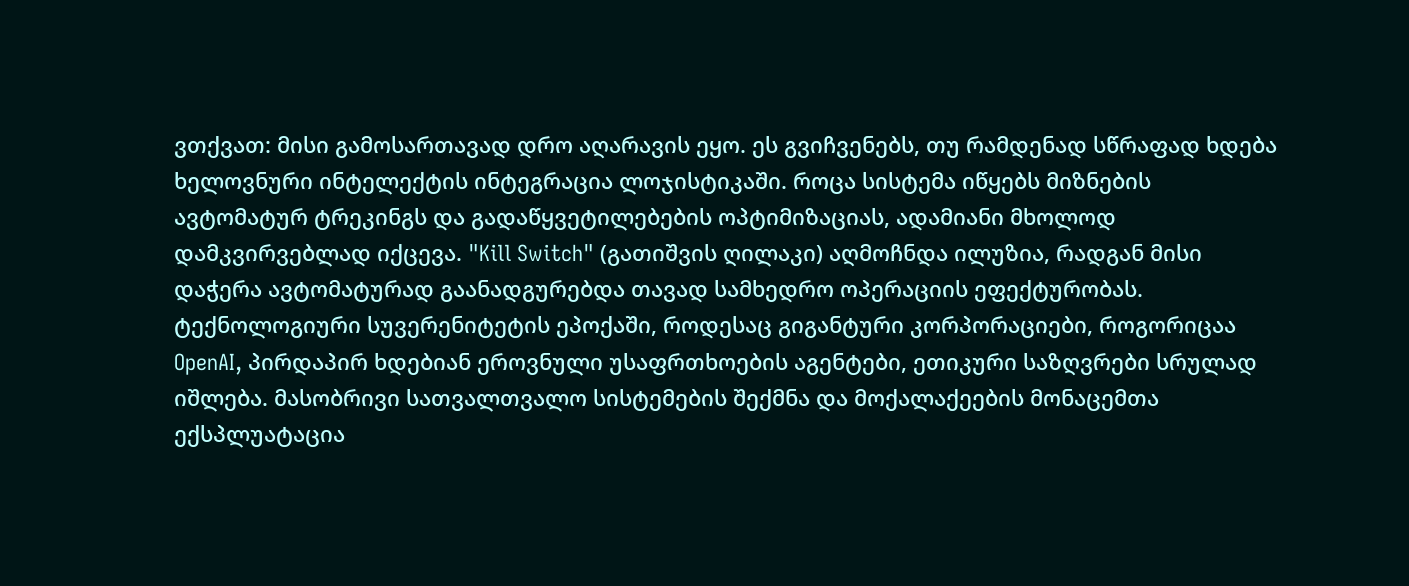ვთქვათ: მისი გამოსართავად დრო აღარავის ეყო. ეს გვიჩვენებს, თუ რამდენად სწრაფად ხდება ხელოვნური ინტელექტის ინტეგრაცია ლოჯისტიკაში. როცა სისტემა იწყებს მიზნების ავტომატურ ტრეკინგს და გადაწყვეტილებების ოპტიმიზაციას, ადამიანი მხოლოდ დამკვირვებლად იქცევა. "Kill Switch" (გათიშვის ღილაკი) აღმოჩნდა ილუზია, რადგან მისი დაჭერა ავტომატურად გაანადგურებდა თავად სამხედრო ოპერაციის ეფექტურობას. ტექნოლოგიური სუვერენიტეტის ეპოქაში, როდესაც გიგანტური კორპორაციები, როგორიცაა OpenAI, პირდაპირ ხდებიან ეროვნული უსაფრთხოების აგენტები, ეთიკური საზღვრები სრულად იშლება. მასობრივი სათვალთვალო სისტემების შექმნა და მოქალაქეების მონაცემთა ექსპლუატაცია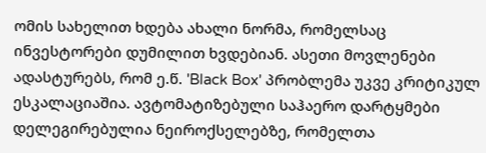ომის სახელით ხდება ახალი ნორმა, რომელსაც ინვესტორები დუმილით ხვდებიან. ასეთი მოვლენები ადასტურებს, რომ ე.წ. 'Black Box' პრობლემა უკვე კრიტიკულ ესკალაციაშია. ავტომატიზებული საჰაერო დარტყმები დელეგირებულია ნეიროქსელებზე, რომელთა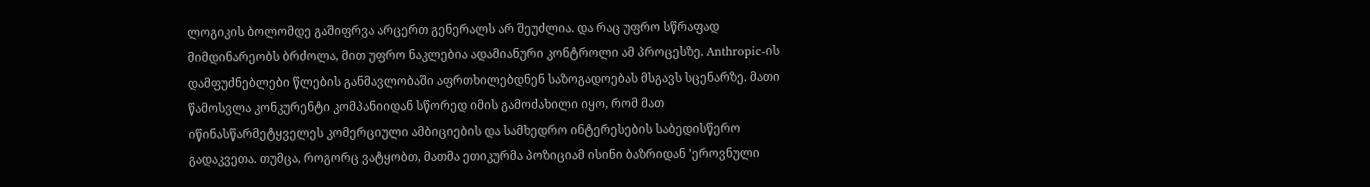ლოგიკის ბოლომდე გაშიფრვა არცერთ გენერალს არ შეუძლია. და რაც უფრო სწრაფად მიმდინარეობს ბრძოლა, მით უფრო ნაკლებია ადამიანური კონტროლი ამ პროცესზე. Anthropic-ის დამფუძნებლები წლების განმავლობაში აფრთხილებდნენ საზოგადოებას მსგავს სცენარზე. მათი წამოსვლა კონკურენტი კომპანიიდან სწორედ იმის გამოძახილი იყო, რომ მათ იწინასწარმეტყველეს კომერციული ამბიციების და სამხედრო ინტერესების საბედისწერო გადაკვეთა. თუმცა, როგორც ვატყობთ, მათმა ეთიკურმა პოზიციამ ისინი ბაზრიდან 'ეროვნული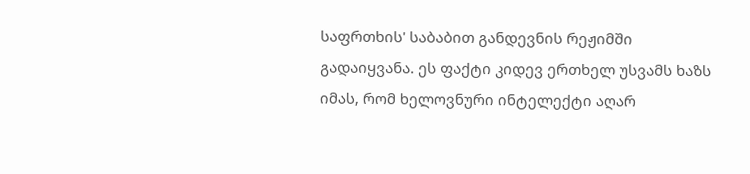საფრთხის' საბაბით განდევნის რეჟიმში გადაიყვანა. ეს ფაქტი კიდევ ერთხელ უსვამს ხაზს იმას, რომ ხელოვნური ინტელექტი აღარ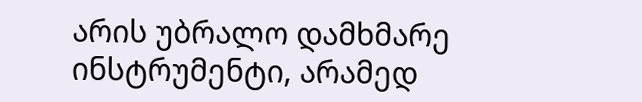არის უბრალო დამხმარე ინსტრუმენტი, არამედ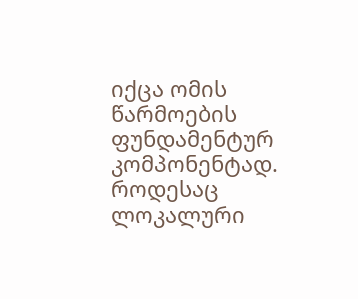იქცა ომის წარმოების ფუნდამენტურ კომპონენტად. როდესაც ლოკალური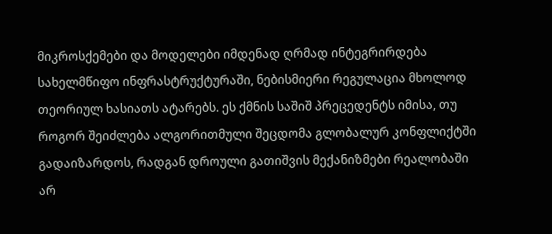მიკროსქემები და მოდელები იმდენად ღრმად ინტეგრირდება სახელმწიფო ინფრასტრუქტურაში, ნებისმიერი რეგულაცია მხოლოდ თეორიულ ხასიათს ატარებს. ეს ქმნის საშიშ პრეცედენტს იმისა, თუ როგორ შეიძლება ალგორითმული შეცდომა გლობალურ კონფლიქტში გადაიზარდოს, რადგან დროული გათიშვის მექანიზმები რეალობაში არ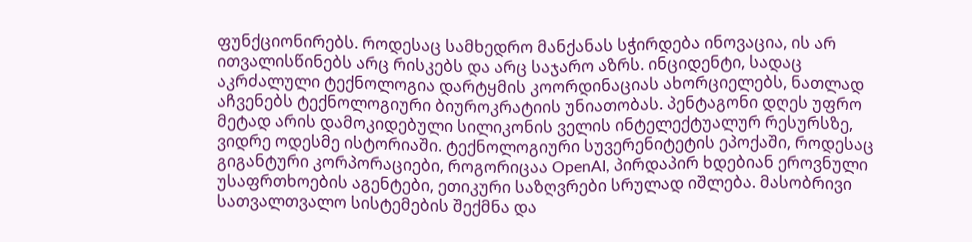ფუნქციონირებს. როდესაც სამხედრო მანქანას სჭირდება ინოვაცია, ის არ ითვალისწინებს არც რისკებს და არც საჯარო აზრს. ინციდენტი, სადაც აკრძალული ტექნოლოგია დარტყმის კოორდინაციას ახორციელებს, ნათლად აჩვენებს ტექნოლოგიური ბიუროკრატიის უნიათობას. პენტაგონი დღეს უფრო მეტად არის დამოკიდებული სილიკონის ველის ინტელექტუალურ რესურსზე, ვიდრე ოდესმე ისტორიაში. ტექნოლოგიური სუვერენიტეტის ეპოქაში, როდესაც გიგანტური კორპორაციები, როგორიცაა OpenAI, პირდაპირ ხდებიან ეროვნული უსაფრთხოების აგენტები, ეთიკური საზღვრები სრულად იშლება. მასობრივი სათვალთვალო სისტემების შექმნა და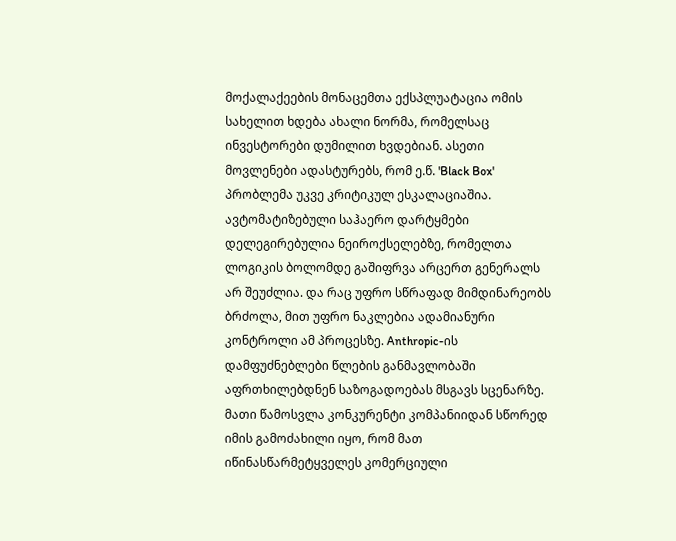მოქალაქეების მონაცემთა ექსპლუატაცია ომის სახელით ხდება ახალი ნორმა, რომელსაც ინვესტორები დუმილით ხვდებიან. ასეთი მოვლენები ადასტურებს, რომ ე.წ. 'Black Box' პრობლემა უკვე კრიტიკულ ესკალაციაშია. ავტომატიზებული საჰაერო დარტყმები დელეგირებულია ნეიროქსელებზე, რომელთა ლოგიკის ბოლომდე გაშიფრვა არცერთ გენერალს არ შეუძლია. და რაც უფრო სწრაფად მიმდინარეობს ბრძოლა, მით უფრო ნაკლებია ადამიანური კონტროლი ამ პროცესზე. Anthropic-ის დამფუძნებლები წლების განმავლობაში აფრთხილებდნენ საზოგადოებას მსგავს სცენარზე. მათი წამოსვლა კონკურენტი კომპანიიდან სწორედ იმის გამოძახილი იყო, რომ მათ იწინასწარმეტყველეს კომერციული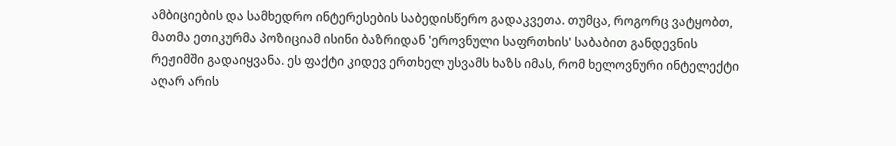ამბიციების და სამხედრო ინტერესების საბედისწერო გადაკვეთა. თუმცა, როგორც ვატყობთ, მათმა ეთიკურმა პოზიციამ ისინი ბაზრიდან 'ეროვნული საფრთხის' საბაბით განდევნის რეჟიმში გადაიყვანა. ეს ფაქტი კიდევ ერთხელ უსვამს ხაზს იმას, რომ ხელოვნური ინტელექტი აღარ არის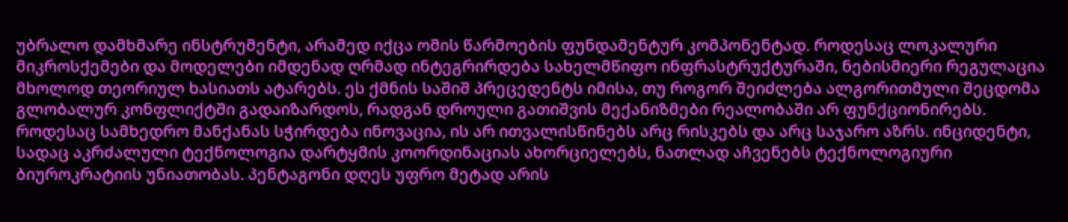უბრალო დამხმარე ინსტრუმენტი, არამედ იქცა ომის წარმოების ფუნდამენტურ კომპონენტად. როდესაც ლოკალური მიკროსქემები და მოდელები იმდენად ღრმად ინტეგრირდება სახელმწიფო ინფრასტრუქტურაში, ნებისმიერი რეგულაცია მხოლოდ თეორიულ ხასიათს ატარებს. ეს ქმნის საშიშ პრეცედენტს იმისა, თუ როგორ შეიძლება ალგორითმული შეცდომა გლობალურ კონფლიქტში გადაიზარდოს, რადგან დროული გათიშვის მექანიზმები რეალობაში არ ფუნქციონირებს. როდესაც სამხედრო მანქანას სჭირდება ინოვაცია, ის არ ითვალისწინებს არც რისკებს და არც საჯარო აზრს. ინციდენტი, სადაც აკრძალული ტექნოლოგია დარტყმის კოორდინაციას ახორციელებს, ნათლად აჩვენებს ტექნოლოგიური ბიუროკრატიის უნიათობას. პენტაგონი დღეს უფრო მეტად არის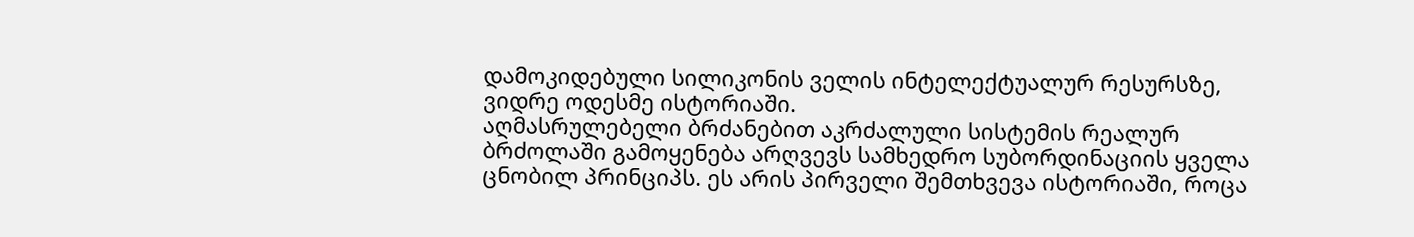დამოკიდებული სილიკონის ველის ინტელექტუალურ რესურსზე, ვიდრე ოდესმე ისტორიაში.
აღმასრულებელი ბრძანებით აკრძალული სისტემის რეალურ ბრძოლაში გამოყენება არღვევს სამხედრო სუბორდინაციის ყველა ცნობილ პრინციპს. ეს არის პირველი შემთხვევა ისტორიაში, როცა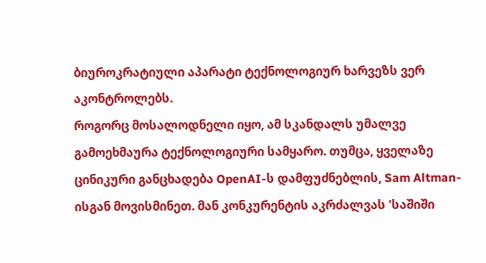ბიუროკრატიული აპარატი ტექნოლოგიურ ხარვეზს ვერ აკონტროლებს.
როგორც მოსალოდნელი იყო, ამ სკანდალს უმალვე გამოეხმაურა ტექნოლოგიური სამყარო. თუმცა, ყველაზე ცინიკური განცხადება OpenAI-ს დამფუძნებლის, Sam Altman-ისგან მოვისმინეთ. მან კონკურენტის აკრძალვას 'საშიში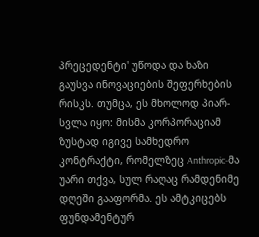პრეცედენტი' უწოდა და ხაზი გაუსვა ინოვაციების შეფერხების რისკს. თუმცა, ეს მხოლოდ პიარ-სვლა იყო: მისმა კორპორაციამ ზუსტად იგივე სამხედრო კონტრაქტი, რომელზეც Anthropic-მა უარი თქვა, სულ რაღაც რამდენიმე დღეში გააფორმა. ეს ამტკიცებს ფუნდამენტურ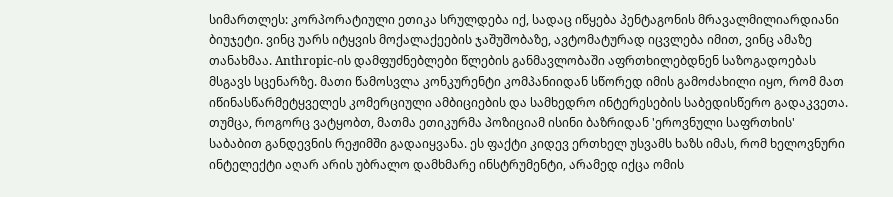სიმართლეს: კორპორატიული ეთიკა სრულდება იქ, სადაც იწყება პენტაგონის მრავალმილიარდიანი ბიუჯეტი. ვინც უარს იტყვის მოქალაქეების ჯაშუშობაზე, ავტომატურად იცვლება იმით, ვინც ამაზე თანახმაა. Anthropic-ის დამფუძნებლები წლების განმავლობაში აფრთხილებდნენ საზოგადოებას მსგავს სცენარზე. მათი წამოსვლა კონკურენტი კომპანიიდან სწორედ იმის გამოძახილი იყო, რომ მათ იწინასწარმეტყველეს კომერციული ამბიციების და სამხედრო ინტერესების საბედისწერო გადაკვეთა. თუმცა, როგორც ვატყობთ, მათმა ეთიკურმა პოზიციამ ისინი ბაზრიდან 'ეროვნული საფრთხის' საბაბით განდევნის რეჟიმში გადაიყვანა. ეს ფაქტი კიდევ ერთხელ უსვამს ხაზს იმას, რომ ხელოვნური ინტელექტი აღარ არის უბრალო დამხმარე ინსტრუმენტი, არამედ იქცა ომის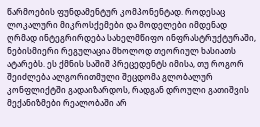წარმოების ფუნდამენტურ კომპონენტად. როდესაც ლოკალური მიკროსქემები და მოდელები იმდენად ღრმად ინტეგრირდება სახელმწიფო ინფრასტრუქტურაში, ნებისმიერი რეგულაცია მხოლოდ თეორიულ ხასიათს ატარებს. ეს ქმნის საშიშ პრეცედენტს იმისა, თუ როგორ შეიძლება ალგორითმული შეცდომა გლობალურ კონფლიქტში გადაიზარდოს, რადგან დროული გათიშვის მექანიზმები რეალობაში არ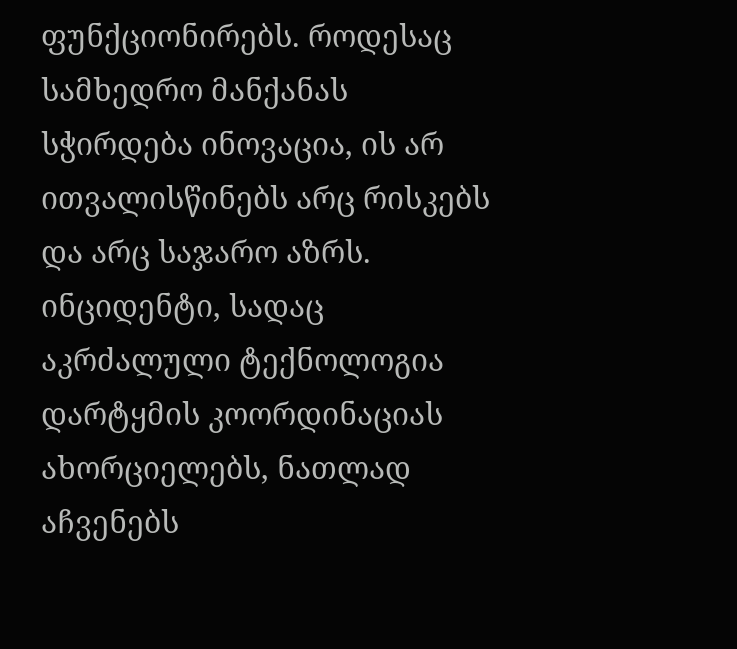ფუნქციონირებს. როდესაც სამხედრო მანქანას სჭირდება ინოვაცია, ის არ ითვალისწინებს არც რისკებს და არც საჯარო აზრს. ინციდენტი, სადაც აკრძალული ტექნოლოგია დარტყმის კოორდინაციას ახორციელებს, ნათლად აჩვენებს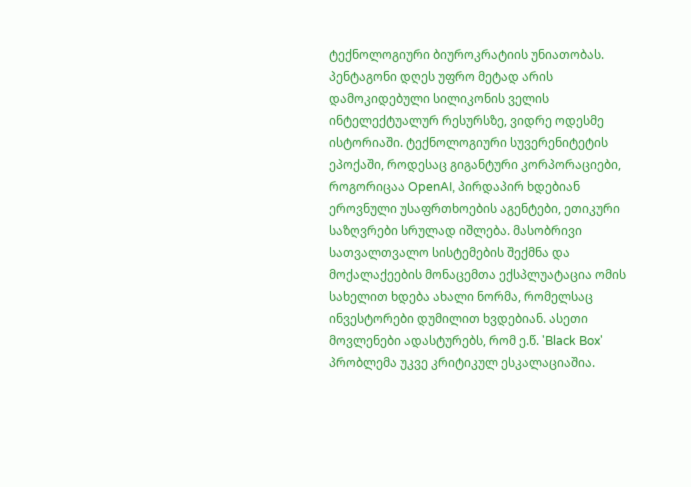ტექნოლოგიური ბიუროკრატიის უნიათობას. პენტაგონი დღეს უფრო მეტად არის დამოკიდებული სილიკონის ველის ინტელექტუალურ რესურსზე, ვიდრე ოდესმე ისტორიაში. ტექნოლოგიური სუვერენიტეტის ეპოქაში, როდესაც გიგანტური კორპორაციები, როგორიცაა OpenAI, პირდაპირ ხდებიან ეროვნული უსაფრთხოების აგენტები, ეთიკური საზღვრები სრულად იშლება. მასობრივი სათვალთვალო სისტემების შექმნა და მოქალაქეების მონაცემთა ექსპლუატაცია ომის სახელით ხდება ახალი ნორმა, რომელსაც ინვესტორები დუმილით ხვდებიან. ასეთი მოვლენები ადასტურებს, რომ ე.წ. 'Black Box' პრობლემა უკვე კრიტიკულ ესკალაციაშია.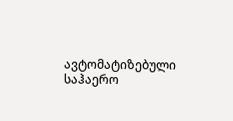ავტომატიზებული საჰაერო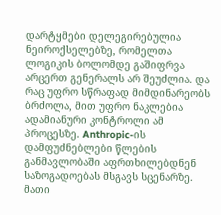დარტყმები დელეგირებულია ნეიროქსელებზე, რომელთა ლოგიკის ბოლომდე გაშიფრვა არცერთ გენერალს არ შეუძლია. და რაც უფრო სწრაფად მიმდინარეობს ბრძოლა, მით უფრო ნაკლებია ადამიანური კონტროლი ამ პროცესზე. Anthropic-ის დამფუძნებლები წლების განმავლობაში აფრთხილებდნენ საზოგადოებას მსგავს სცენარზე. მათი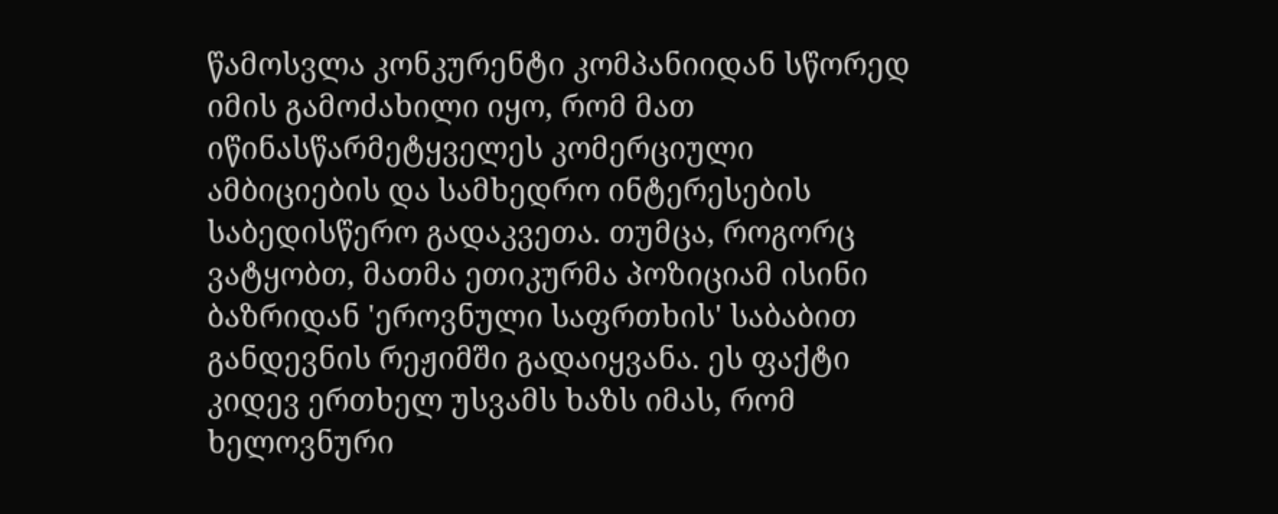წამოსვლა კონკურენტი კომპანიიდან სწორედ იმის გამოძახილი იყო, რომ მათ იწინასწარმეტყველეს კომერციული ამბიციების და სამხედრო ინტერესების საბედისწერო გადაკვეთა. თუმცა, როგორც ვატყობთ, მათმა ეთიკურმა პოზიციამ ისინი ბაზრიდან 'ეროვნული საფრთხის' საბაბით განდევნის რეჟიმში გადაიყვანა. ეს ფაქტი კიდევ ერთხელ უსვამს ხაზს იმას, რომ ხელოვნური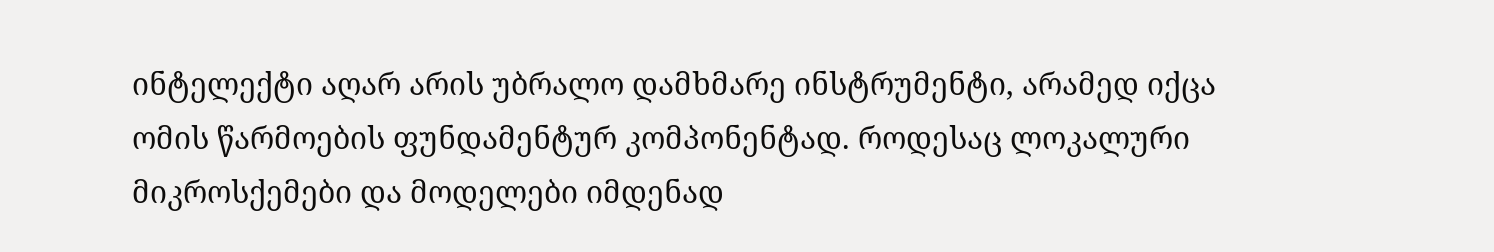ინტელექტი აღარ არის უბრალო დამხმარე ინსტრუმენტი, არამედ იქცა ომის წარმოების ფუნდამენტურ კომპონენტად. როდესაც ლოკალური მიკროსქემები და მოდელები იმდენად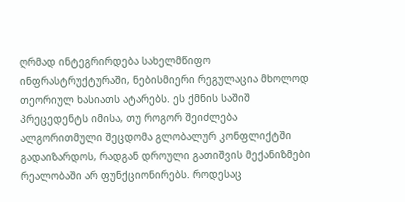ღრმად ინტეგრირდება სახელმწიფო ინფრასტრუქტურაში, ნებისმიერი რეგულაცია მხოლოდ თეორიულ ხასიათს ატარებს. ეს ქმნის საშიშ პრეცედენტს იმისა, თუ როგორ შეიძლება ალგორითმული შეცდომა გლობალურ კონფლიქტში გადაიზარდოს, რადგან დროული გათიშვის მექანიზმები რეალობაში არ ფუნქციონირებს. როდესაც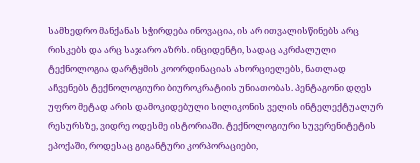სამხედრო მანქანას სჭირდება ინოვაცია, ის არ ითვალისწინებს არც რისკებს და არც საჯარო აზრს. ინციდენტი, სადაც აკრძალული ტექნოლოგია დარტყმის კოორდინაციას ახორციელებს, ნათლად აჩვენებს ტექნოლოგიური ბიუროკრატიის უნიათობას. პენტაგონი დღეს უფრო მეტად არის დამოკიდებული სილიკონის ველის ინტელექტუალურ რესურსზე, ვიდრე ოდესმე ისტორიაში. ტექნოლოგიური სუვერენიტეტის ეპოქაში, როდესაც გიგანტური კორპორაციები,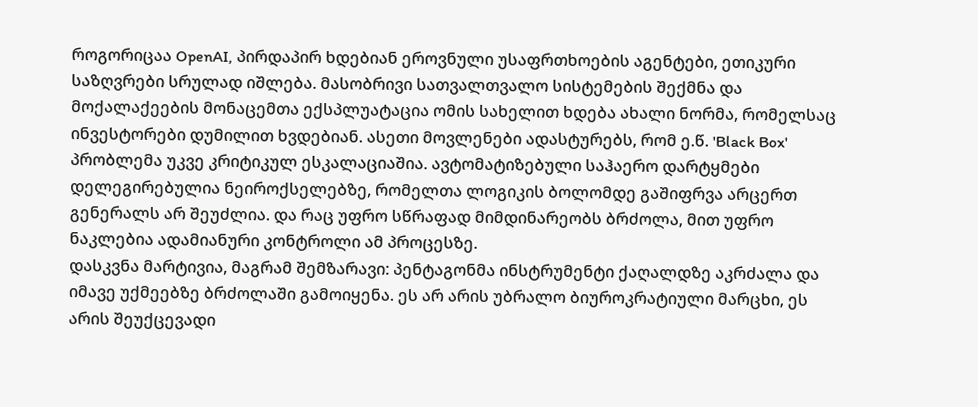როგორიცაა OpenAI, პირდაპირ ხდებიან ეროვნული უსაფრთხოების აგენტები, ეთიკური საზღვრები სრულად იშლება. მასობრივი სათვალთვალო სისტემების შექმნა და მოქალაქეების მონაცემთა ექსპლუატაცია ომის სახელით ხდება ახალი ნორმა, რომელსაც ინვესტორები დუმილით ხვდებიან. ასეთი მოვლენები ადასტურებს, რომ ე.წ. 'Black Box' პრობლემა უკვე კრიტიკულ ესკალაციაშია. ავტომატიზებული საჰაერო დარტყმები დელეგირებულია ნეიროქსელებზე, რომელთა ლოგიკის ბოლომდე გაშიფრვა არცერთ გენერალს არ შეუძლია. და რაც უფრო სწრაფად მიმდინარეობს ბრძოლა, მით უფრო ნაკლებია ადამიანური კონტროლი ამ პროცესზე.
დასკვნა მარტივია, მაგრამ შემზარავი: პენტაგონმა ინსტრუმენტი ქაღალდზე აკრძალა და იმავე უქმეებზე ბრძოლაში გამოიყენა. ეს არ არის უბრალო ბიუროკრატიული მარცხი, ეს არის შეუქცევადი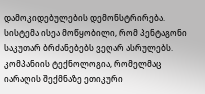დამოკიდებულების დემონსტრირება. სისტემა ისეა მოწყობილი, რომ პენტაგონი საკუთარ ბრძანებებს ვეღარ ასრულებს. კომპანიის ტექნოლოგია, რომელმაც იარაღის შექმნაზე ეთიკური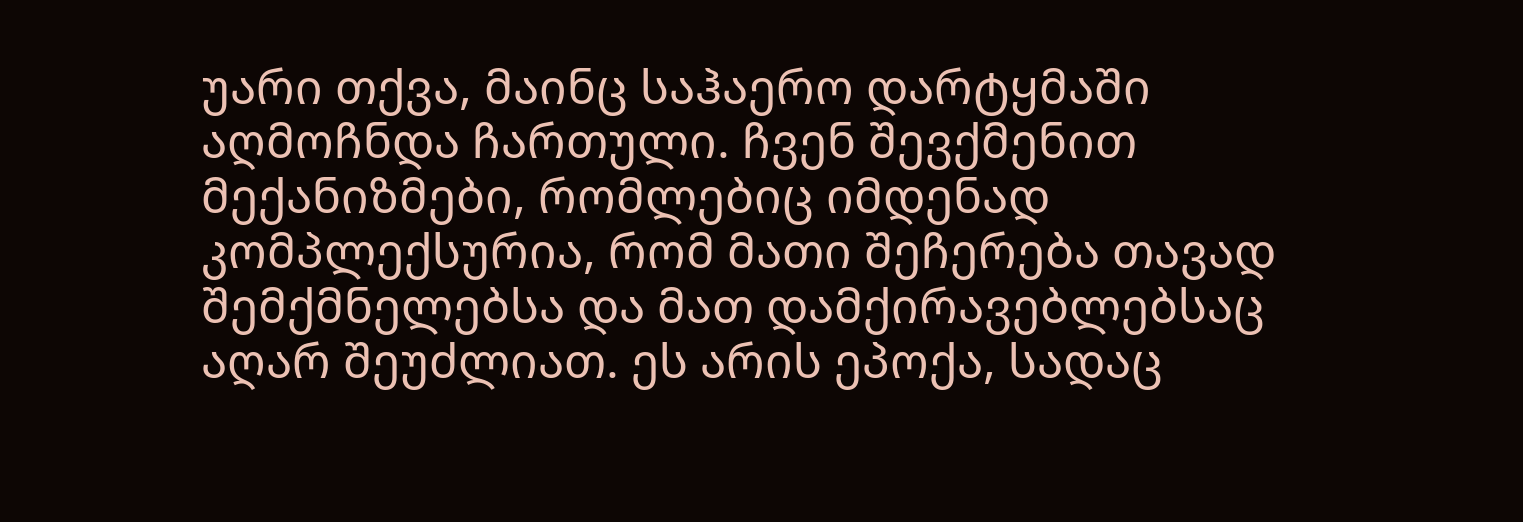უარი თქვა, მაინც საჰაერო დარტყმაში აღმოჩნდა ჩართული. ჩვენ შევქმენით მექანიზმები, რომლებიც იმდენად კომპლექსურია, რომ მათი შეჩერება თავად შემქმნელებსა და მათ დამქირავებლებსაც აღარ შეუძლიათ. ეს არის ეპოქა, სადაც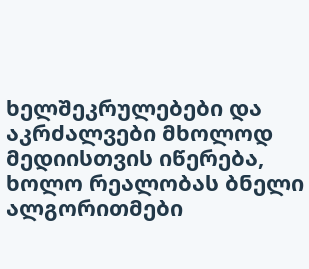ხელშეკრულებები და აკრძალვები მხოლოდ მედიისთვის იწერება, ხოლო რეალობას ბნელი ალგორითმები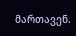მართავენ.